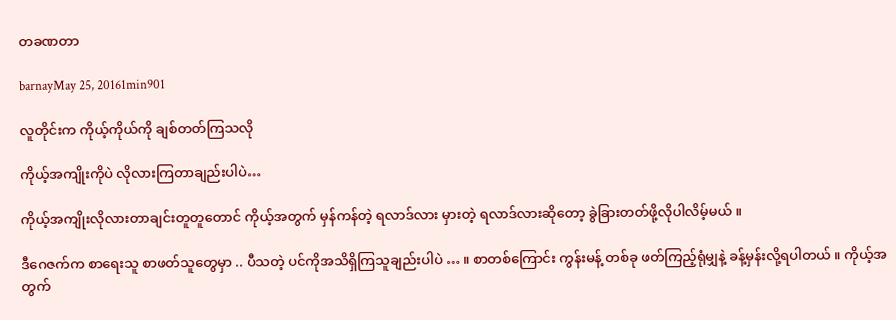တခဏတာ

barnayMay 25, 20161min901

လူတိုင်းက ကိုယ့်ကိုယ်ကို ချစ်တတ်ကြသလို

ကိုယ့်အကျိုးကိုပဲ လိုလားကြတာချည်းပါပဲ…

ကိုယ့်အကျိုးလိုလားတာချင်းတူတူတောင် ကိုယ့်အတွက် မှန်ကန်တဲ့ ရလာဒ်လား မှားတဲ့ ရလာဒ်လားဆိုတော့ ခွဲခြားတတ်ဖို့လိုပါလိမ့်မယ် ။

ဒီဂေဇက်က စာရေးသူ စာဖတ်သူတွေမှာ .. ပီသတဲ့ ပင်ကိုအသိရှိကြသူချည်းပါပဲ … ။ စာတစ်ကြောင်း ကွန်းမန့် တစ်ခု ဖတ်ကြည့်ရုံမျှနဲ့ ခန့်မှန်းလို့ရပါတယ် ။ ကိုယ့်အတွက်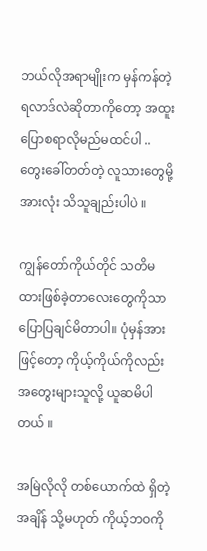ဘယ်လိုအရာမျိုးက မှန်ကန်တဲ့ ရလာဒ်လဲဆိုတာကိုတော့ အထူးပြောစရာလိုမည်မထင်ပါ .. တွေးခေါ်တတ်တဲ့ လူသားတွေမို့  အားလုံး သိသူချည်းပါပဲ ။

ကျွန်တော်ကိုယ်တိုင် သတိမထားဖြစ်ခဲ့တာလေးတွေကိုသာ ပြောပြချင်မိတာပါ။ ပုံမှန်အားဖြင့်တော့ ကိုယ့်ကိုယ်ကိုလည်း အတွေးများသူလို့ ယူဆမိပါတယ် ။

အမြဲလိုလို တစ်ယောက်ထဲ ရှိတဲ့အချိန် သို့မဟုတ် ကိုယ့်ဘဝကို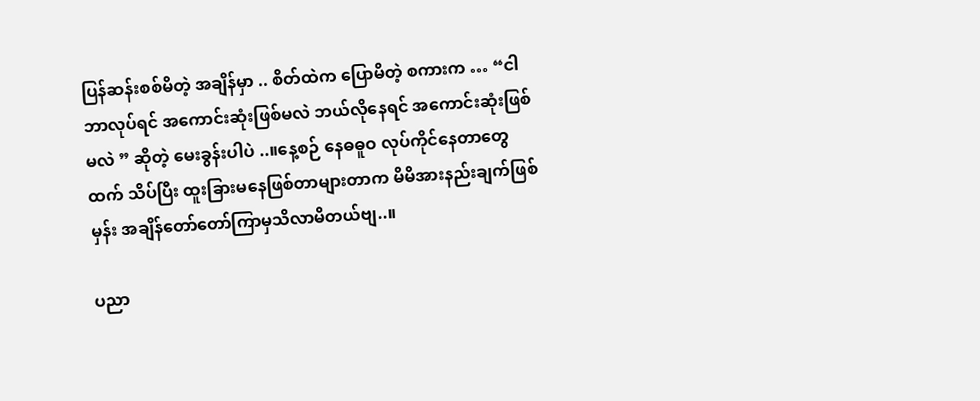ပြန်ဆန်းစစ်မိတဲ့ အချိန်မှာ .. စိတ်ထဲက ပြောမိတဲ့ စကားက … “ငါ ဘာလုပ်ရင် အကောင်းဆုံးဖြစ်မလဲ ဘယ်လိုနေရင် အကောင်းဆုံးဖြစ်မလဲ ” ဆိုတဲ့ မေးခွန်းပါပဲ ..။နေ့စဉ် နေဓဓူဝ လုပ်ကိုင်နေတာတွေထက် သိပ်ပြီး ထူးခြားမနေဖြစ်တာများတာက မိမိအားနည်းချက်ဖြစ်မှန်း အချိန်တော်တော်ကြာမှသိလာမိတယ်ဗျ..။

ပညာ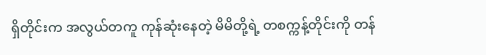ရှိတိုင်းက အလွယ်တကူ ကုန်ဆုံးနေတဲ့ မိမိတို့ရဲ့ တစက္ကန့်တိုင်းကို တန်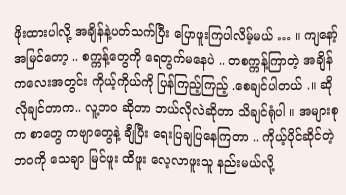ဖိုးထားပါလို့ အချိန်နဲ့ပတ်သက်ပြီး ပြောဖူးကြပါလိမ့်မယ် … ။ ကျနော့်အမြင်တော့ .. စက္ကန့်တွေကို ရေတွက်မနေပဲ .. တစက္ကန့်ကြာတဲ့ အချိန်ကလေးအတွင်း ကိုယ့်ကိုယ်ကို ပြန်ကြည့်ကြည့် .စေချင်ပါတယ် .။ ဆိုလိုချင်တာက.. လူ့ဘဝ ဆိုတာ ဘယ်လိုလဲဆိုတာ သိချင်ရုံပါ ။ အများစုက စာတွေ ကဗျာတွေနဲ့ ချီပြီး ရေးပြချပြနေကြတာ .. ကိုယ့်ပိုင်ဆိုင်တဲ့ ဘဝကို သေချာ မြင်ဖူး ထိဖူး လေ့လာဖူးသူ နည်းမယ်လို့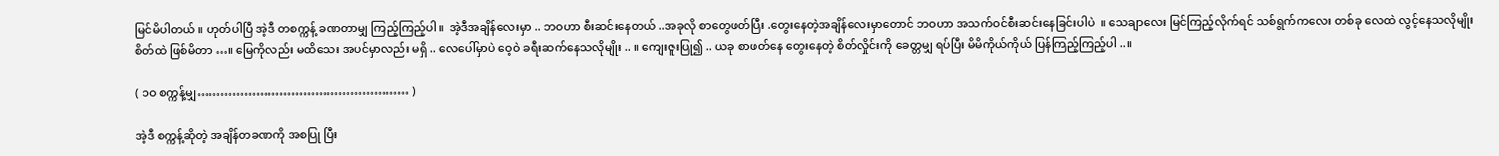မြင်မိပါတယ် ။ ဟုတ်ပါပြီ အဲ့ဒီ တစက္ကန့် ခဏတာမျှ ကြည့်ကြည့်ပါ။  အဲ့ဒီအချိန်လေးမှာ .. ဘဝဟာ စီးဆင်းနေတယ် ..အခုလို စာတွေဖတ်ပြီး .တွေးနေတဲ့အချိန်လေးမှာတောင် ဘဝဟာ အသက်ဝင်စီးဆင်းနေခြင်းပါပဲ  ။ သေချာလေး မြင်ကြည့်လိုက်ရင် သစ်ရွက်ကလေး တစ်ခု လေထဲ လွင့်နေသလိုမျိုး စိတ်ထဲ ဖြစ်မိတာ …။ မြေကိုလည်း မထိသေး အပင်မှာလည်း မရှိ .. လေပေါ်မှာပဲ ဝေ့ဝဲ ခရီးဆက်နေသလိုမျိုး .. ။ ကျေးဇူးပြု၍ .. ယခု စာဖတ်နေ တွေးနေတဲ့ စိတ်လှိုင်းကို ခေတ္တမျှ ရပ်ပြီး မိမိကိုယ်ကိုယ် ပြန်ကြည့်ကြည့်ပါ ..။

( ၁ဝ စက္ကန့်မျှ……………………………………………… )

အဲ့ဒီ စက္ကန့်ဆိုတဲ့ အချိန်တခဏကို အစပြု ပြီး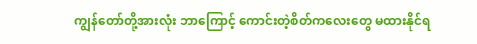ကျွန်တော်တို့အားလုံး ဘာကြောင့် ကောင်းတဲ့စိတ်ကလေးတွေ မထားနိုင်ရ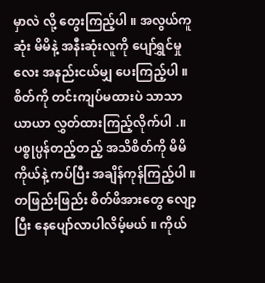မှာလဲ လို့ တွေးကြည့်ပါ ။ အလွယ်ကူဆုံး မိမိနဲ့ အနီးဆုံးလူကို ပျော်ရွှင်မှုလေး အနည်းငယ်မျှ ပေးကြည့်ပါ ။ စိတ်ကို တင်းကျပ်မထားပဲ သာသာယာယာ လွှတ်ထားကြည့်လိုက်ပါ .။  ပစ္စုပ္ပန်တည့်တည့် အသိစိတ်ကို မိမိကိုယ်နဲ့ ကပ်ပြီး အချိန်ကုန်ကြည့်ပါ ။ တဖြည်းဖြည်း စိတ်ဖိအားတွေ လျော့ပြီး နေပျော်လာပါလိမ့်မယ် ။ ကိုယ်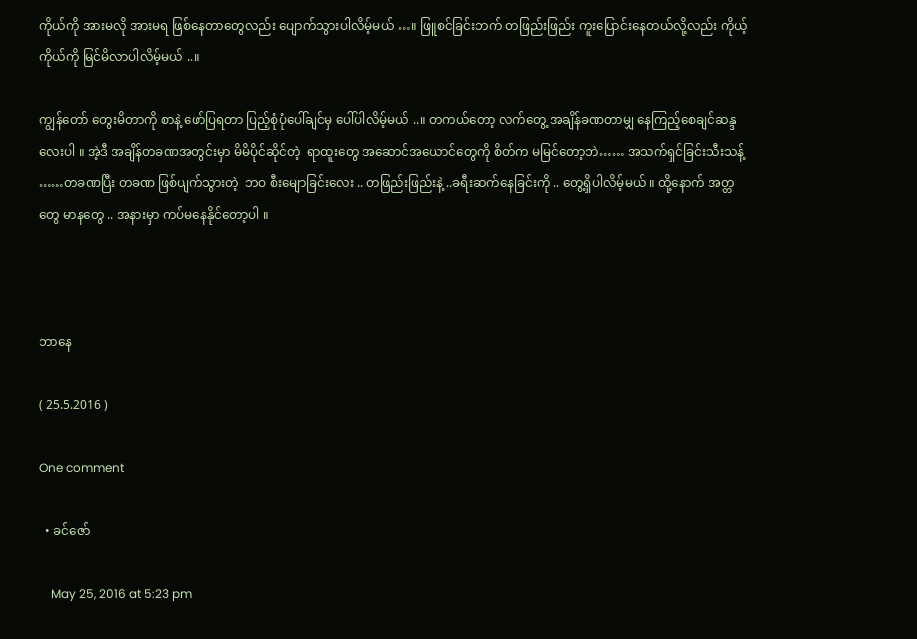ကိုယ်ကို အားမလို အားမရ ဖြစ်နေတာတွေလည်း ပျောက်သွားပါလိမ့်မယ် …။ ဖြူစင်ခြင်းဘက် တဖြည်းဖြည်း ကူးပြောင်းနေတယ်လို့လည်း ကိုယ့်ကိုယ်ကို မြင်မိလာပါလိမ့်မယ် ..။

ကျွန်တော် တွေးမိတာကို စာနဲ့ ဖော်ပြရတာ ပြည့်စုံပုံပေါ်ချင်မှ ပေါ်ပါလိမ့်မယ် ..။ တကယ်တော့ လက်တွေ့ အချိန်ခဏတာမျှ နေကြည့်စေချင်ဆန္ဒလေးပါ ။ အဲ့ဒီ အချိန်တခဏအတွင်းမှာ မိမိပိုင်ဆိုင်တဲ့  ရာထူးတွေ အဆောင်အယောင်တွေကို စိတ်က မမြင်တော့ဘဲ…… အသက်ရှင်ခြင်းသီးသန့် ……တခဏပြီး တခဏ ဖြစ်ပျက်သွားတဲ့  ဘဝ စီးမျောခြင်းလေး .. တဖြည်းဖြည်းနဲ့ ..ခရီးဆက်နေခြင်းကို .. တွေ့ရှိပါလိမ့်မယ် ။ ထို့နောက် အတ္တတွေ မာနတွေ .. အနားမှာ ကပ်မနေနိုင်တော့ပါ ။



ဘာနေ

( 25.5.2016 )

One comment

  • ခင်ဇော်

    May 25, 2016 at 5:23 pm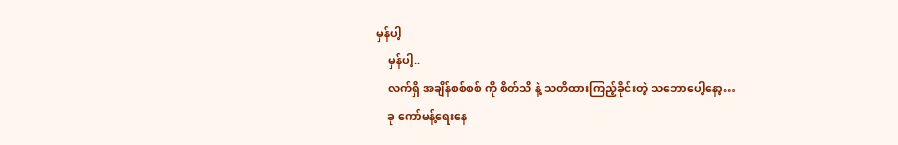မှန်ပါ့
    မှန်ပါ့..
    လက်ရှိ အချိန်စစ်စစ် ကို စိတ်သိ နဲ့ သတိထားကြည့်ခိုင်းတဲ့ သဘောပေါ့နော့…
    ခု ကော်မန့်ရေးနေ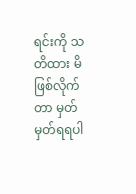ရင်းကို သတိထား မိဖြစ်လိုက်တာ မှတ်မှတ်ရရပါ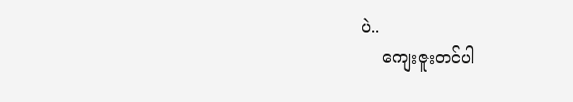ပဲ..
    ကျေးဇူးတင်ပါ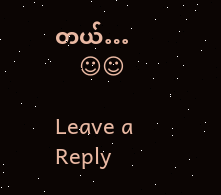တယ်…
    ☺☺

Leave a Reply